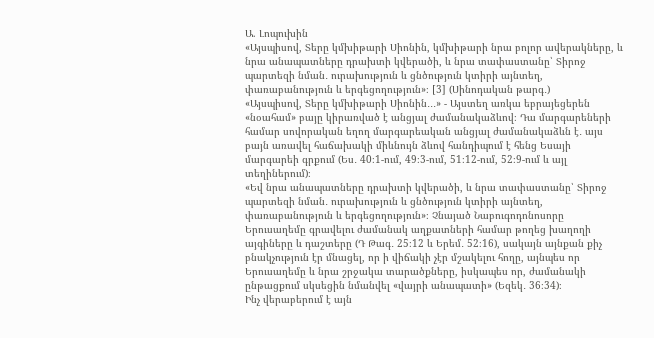Ա. Լոպուխին
«Այսպիսով, Տերը կմխիթարի Սիոնին, կմխիթարի նրա բոլոր ավերակները, և նրա անապատները դրախտի կվերածի, և նրա տափաստանը՝ Տիրոջ պարտեզի նման․ ուրախություն և ցնծություն կտիրի այնտեղ, փառաբանություն և երգեցողություն»։ [3] (Սինոդական թարգ․)
«Այսպիսով, Տերը կմխիթարի Սիոնին․․․» - Այստեղ առկա եբրայեցերեն «նօահամ» բայը կիրառված է անցյալ ժամանակաձևով։ Դա մարգարեների համար սովորական եղող մարգարեական անցյալ ժամանակաձևն է․ այս բայն առավել հաճախակի միևնույն ձևով հանդիպում է հենց Եսայի մարգարեի գրքում (Ես․ 40։1-ում, 49։3-ում, 51։12-ում, 52։9-ում և այլ տեղիներում)։
«Եվ նրա անապատները դրախտի կվերածի, և նրա տափաստանը՝ Տիրոջ պարտեզի նման․ ուրախություն և ցնծություն կտիրի այնտեղ, փառաբանություն և երգեցողություն»։ Չնայած Նաբուգոդոնոսորը Երուսաղեմը գրավելու ժամանակ աղքատների համար թողեց խաղողի այգիները և դաշտերը (Դ Թագ․ 25։12 և Երեմ․ 52։16), սակայն այնքան քիչ բնակչություն էր մնացել, որ ի վիճակի չէր մշակելու հողը, այնպես որ Երուսաղեմը և նրա շրջակա տարածքները, իսկապես որ, ժամանակի ընթացքում սկսեցին նմանվել «վայրի անապատի» (Եզեկ․ 36։34)։
Ինչ վերաբերում է այն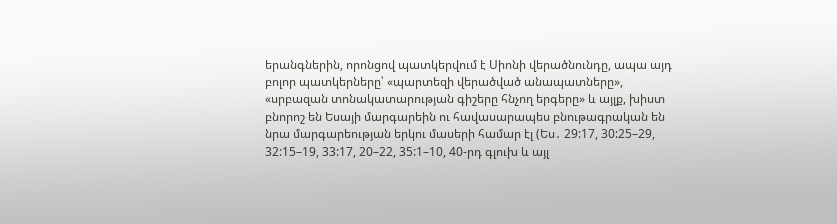երանգներին, որոնցով պատկերվում է Սիոնի վերածնունդը, ապա այդ բոլոր պատկերները՝ «պարտեզի վերածված անապատները», «սրբազան տոնակատարության գիշերը հնչող երգերը» և այլք, խիստ բնորոշ են Եսայի մարգարեին ու հավասարապես բնութագրական են նրա մարգարեության երկու մասերի համար էլ (Ես․ 29:17, 30:25–29, 32:15–19, 33:17, 20–22, 35:1–10, 40-րդ գլուխ և այլ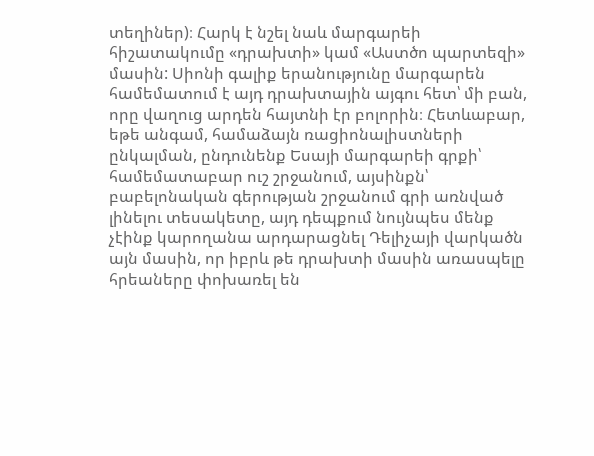տեղիներ)։ Հարկ է նշել նաև մարգարեի հիշատակումը «դրախտի» կամ «Աստծո պարտեզի» մասին: Սիոնի գալիք երանությունը մարգարեն համեմատում է այդ դրախտային այգու հետ՝ մի բան, որը վաղուց արդեն հայտնի էր բոլորին։ Հետևաբար, եթե անգամ, համաձայն ռացիոնալիստների ընկալման, ընդունենք Եսայի մարգարեի գրքի՝ համեմատաբար ուշ շրջանում, այսինքն՝ բաբելոնական գերության շրջանում գրի առնված լինելու տեսակետը, այդ դեպքում նույնպես մենք չէինք կարողանա արդարացնել Դելիչայի վարկածն այն մասին, որ իբրև թե դրախտի մասին առասպելը հրեաները փոխառել են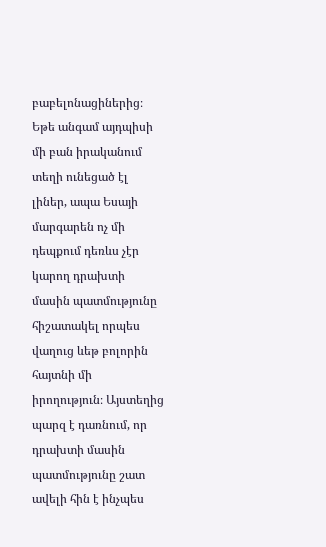բաբելոնացիներից։ Եթե անգամ այդպիսի մի բան իրականում տեղի ունեցած էլ լիներ, ապա Եսայի մարգարեն ոչ մի դեպքում դեռևս չէր կարող դրախտի մասին պատմությունը հիշատակել որպես վաղուց ևեթ բոլորին հայտնի մի իրողություն։ Այստեղից պարզ է դառնում, որ դրախտի մասին պատմությունը շատ ավելի հին է ինչպես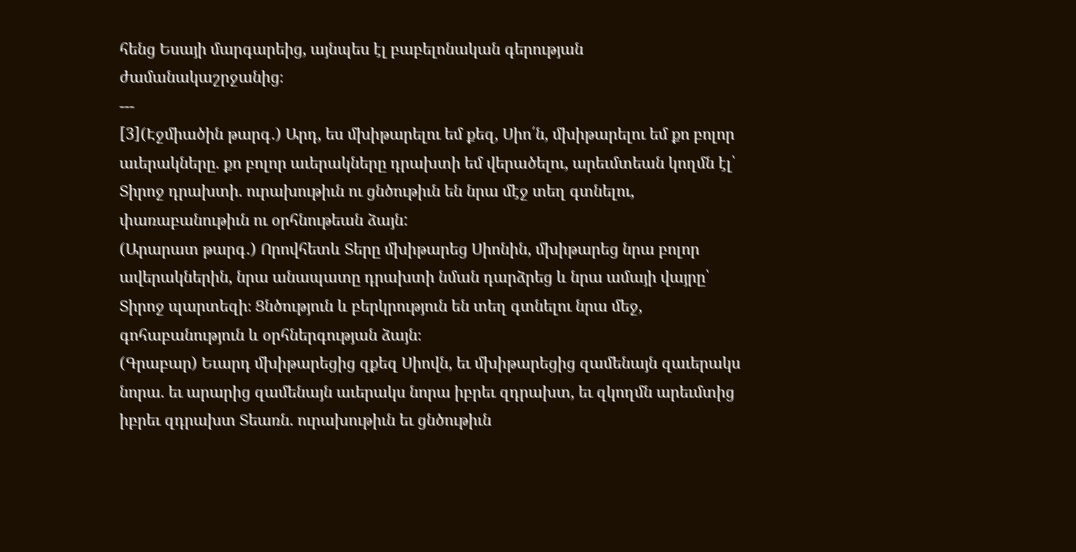հենց Եսայի մարգարեից, այնպես էլ բաբելոնական գերության ժամանակաշրջանից։
---
[3](Էջմիածին թարգ․) Արդ, ես մխիթարելու եմ քեզ, Սիո՛ն, մխիթարելու եմ քո բոլոր աւերակները. քո բոլոր աւերակները դրախտի եմ վերածելու, արեւմտեան կողմն էլ՝ Տիրոջ դրախտի. ուրախութիւն ու ցնծութիւն են նրա մէջ տեղ գտնելու, փառաբանութիւն ու օրհնութեան ձայն:
(Արարատ թարգ․) Որովհետև Տերը մխիթարեց Սիոնին, մխիթարեց նրա բոլոր ավերակներին, նրա անապատը դրախտի նման դարձրեց և նրա ամայի վայրը՝ Տիրոջ պարտեզի։ Ցնծություն և բերկրություն են տեղ գտնելու նրա մեջ, գոհաբանություն և օրհներգության ձայն։
(Գրաբար) Եւարդ մխիթարեցից զքեզ Սիովն, եւ մխիթարեցից զամենայն զաւերակս նորա. եւ արարից զամենայն աւերակս նորա իբրեւ զդրախտ, եւ զկողմն արեւմտից իբրեւ զդրախտ Տեառն. ուրախութիւն եւ ցնծութիւն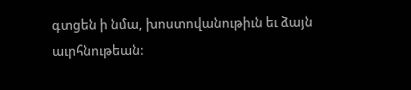գտցեն ի նմա, խոստովանութիւն եւ ձայն աւրհնութեան: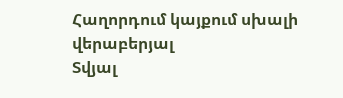Հաղորդում կայքում սխալի վերաբերյալ
Տվյալ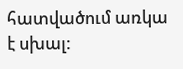հատվածում առկա է սխալ: